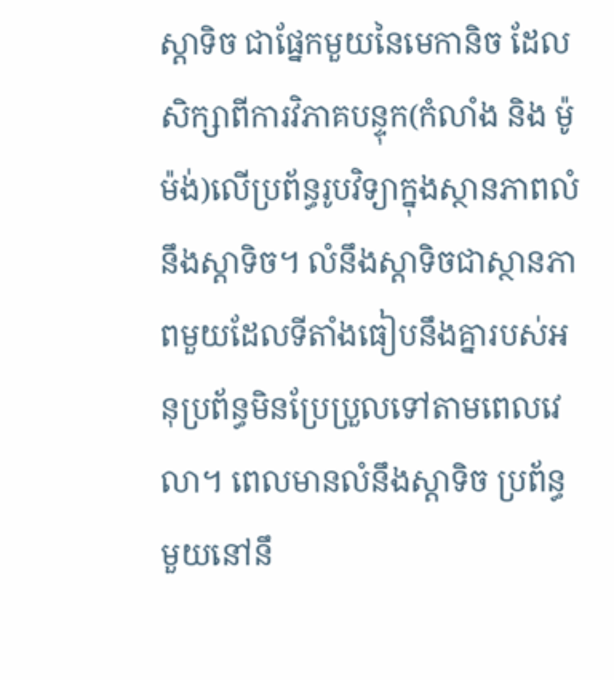ស្តាទិច ជាផ្នែកមួយនៃមេកានិច ដែលសិក្សាពីការវិភាគបន្ទុក(កំលាំង និង ម៉ូម៉ង់)លើប្រព័ន្ធរូបវិទ្យាក្នុងស្ថានភាពលំនឹងស្តាទិច។ លំនឹងស្តាទិចជាស្ថានភាពមួយដែលទីតាំងធៀបនឹងគ្នារបស់អនុប្រព័ន្ធមិនប្រែប្រួលទៅតាមពេលវេលា។ ពេលមានលំនឹងស្តាទិច ប្រព័ន្ធមួយនៅនឹ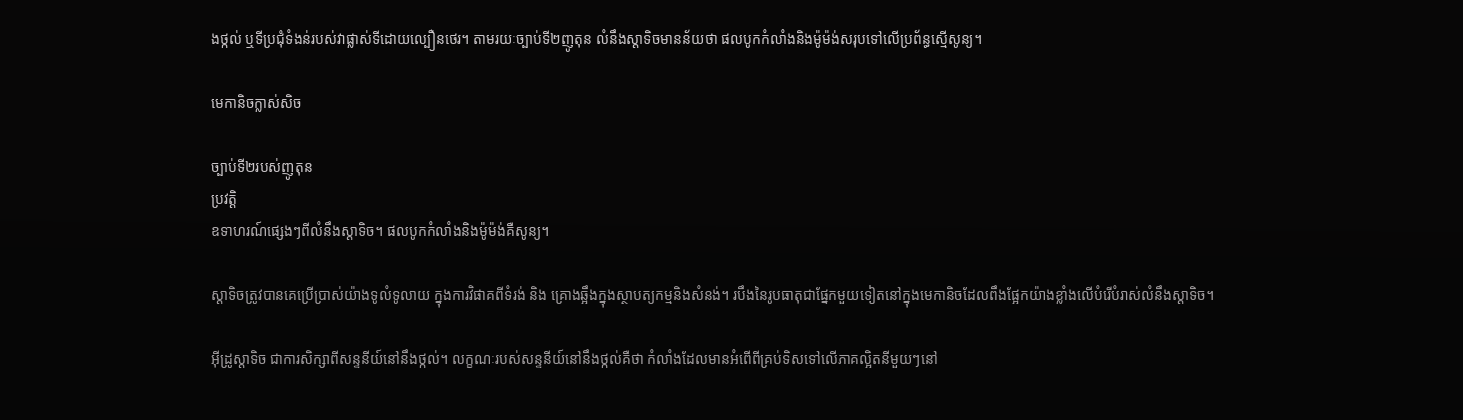ងថ្កល់ ឬទីប្រជុំទំងន់របស់វាផ្លាស់ទីដោយល្បឿនថេរ។ តាមរយៈច្បាប់ទី២ញូតុន លំនឹងស្តាទិចមានន័យថា ផលបូកកំលាំងនិងម៉ូម៉ង់សរុបទៅលើប្រព័ន្ធស្មើសូន្យ។

មេកានិចក្លាស់សិច

ច្បាប់ទី២របស់ញូតុន
ប្រវត្តិ
ឧទាហរណ៍ផ្សេងៗពីលំនឹងស្តាទិច។ ផលបូកកំលាំងនិងម៉ូម៉ង់គឺសូន្យ។

ស្តាទិចត្រូវបានគេប្រើប្រាស់យ៉ាងទូលំទូលាយ ក្នុងការវិផាគពីទំរង់ និង គ្រោងឆ្អឹងក្នុងស្ថាបត្យកម្មនិងសំនង់។ របឹងនៃរូបធាតុជាផ្នែកមួយទៀតនៅក្នុងមេកានិចដែលពឹងផ្អែកយ៉ាងខ្លាំងលើបំរើបំរាស់លំនឹងស្តាទិច។

អ៊ីដ្រូស្តាទិច ជាការសិក្សាពីសន្ទនីយ៍នៅនឹងថ្កល់។ លក្ខណៈរបស់សន្ទនីយ៍នៅនឹងថ្កល់គឺថា កំលាំងដែលមានអំពើពីគ្រប់ទិសទៅលើភាគល្អិតនីមួយៗនៅ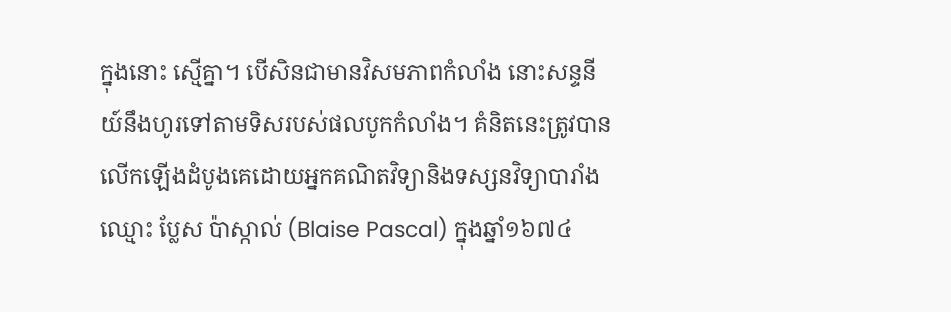ក្នុងនោះ ស្មើគ្នា។ បើសិនជាមានវិសមភាពកំលាំង នោះសន្ទនីយ៍នឹងហូរទៅតាមទិសរបស់ផលបូកកំលាំង។ គំនិតនេះត្រូវបានលើកឡើងដំបូងគេដោយអ្នកគណិតវិទ្យានិងទស្សនវិទ្យាបារាំងឈ្មោះ ប្លែស ប៉ាស្កាល់ (Blaise Pascal) ក្នុងឆ្នាំ១៦៧៤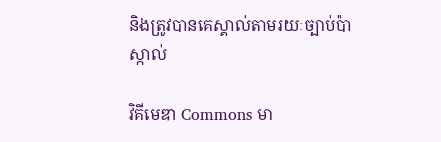និងត្រូវបានគេស្គាល់តាមរយៈច្បាប់ប៉ាស្កាល់

វិគីមេឌា Commons មា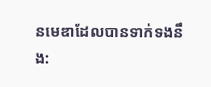នមេឌាដែលបានទាក់ទងនឹង: